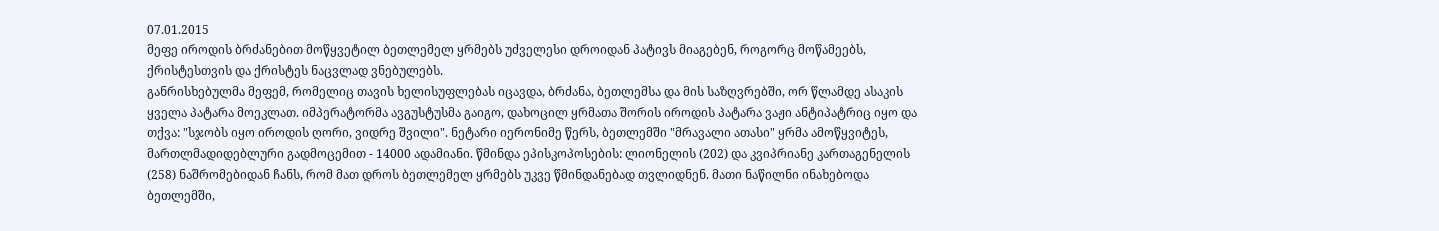07.01.2015
მეფე იროდის ბრძანებით მოწყვეტილ ბეთლემელ ყრმებს უძველესი დროიდან პატივს მიაგებენ, როგორც მოწამეებს, ქრისტესთვის და ქრისტეს ნაცვლად ვნებულებს.
განრისხებულმა მეფემ, რომელიც თავის ხელისუფლებას იცავდა, ბრძანა, ბეთლემსა და მის საზღვრებში, ორ წლამდე ასაკის ყველა პატარა მოეკლათ. იმპერატორმა ავგუსტუსმა გაიგო, დახოცილ ყრმათა შორის იროდის პატარა ვაჟი ანტიპატრიც იყო და თქვა: "სჯობს იყო იროდის ღორი, ვიდრე შვილი". ნეტარი იერონიმე წერს, ბეთლემში "მრავალი ათასი" ყრმა ამოწყვიტეს, მართლმადიდებლური გადმოცემით - 14000 ადამიანი. წმინდა ეპისკოპოსების: ლიონელის (202) და კვიპრიანე კართაგენელის (258) ნაშრომებიდან ჩანს, რომ მათ დროს ბეთლემელ ყრმებს უკვე წმინდანებად თვლიდნენ. მათი ნაწილნი ინახებოდა ბეთლემში,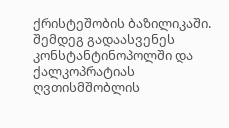ქრისტეშობის ბაზილიკაში. შემდეგ გადაასვენეს კონსტანტინოპოლში და ქალკოპრატიას ღვთისმშობლის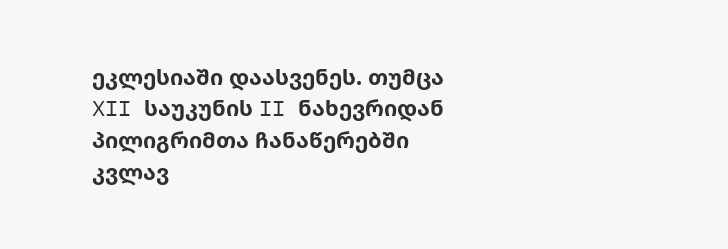ეკლესიაში დაასვენეს. თუმცა XII საუკუნის II ნახევრიდან პილიგრიმთა ჩანაწერებში კვლავ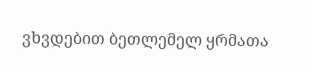ვხვდებით ბეთლემელ ყრმათა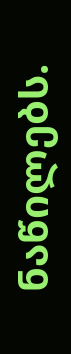ნაწილებს.